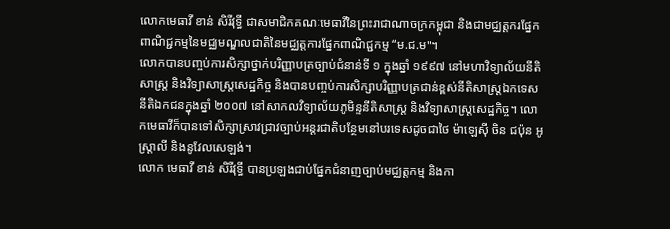លោកមេធាវី ខាន់ សិរីវុទ្ធី ជាសមាជិកគណៈមេធាវីនៃព្រះរាជាណាចក្រកម្ពុជា និងជាមជ្ឈត្តករផ្នែកពាណិជ្ជកម្មនៃមជ្ឈមណ្ឌលជាតិនៃមជ្ឈត្តការផ្នែកពាណិជ្ជកម្ម “ម.ជ.ម"។
លោកបានបញ្ចប់ការសិក្សាថ្នាក់បរិញ្ញាបត្រច្បាប់ជំនាន់ទី ១ ក្នុងឆ្នាំ ១៩៩៧ នៅមហាវិទ្យាល័យនីតិសាស្ត្រ និងវិទ្យាសាស្ត្រសេដ្ឋកិច្ច និងបានបញ្ចប់ការសិក្សាបរិញ្ញាបត្រជាន់ខ្ពស់នីតិសាស្ត្រឯកទេសនីតិឯកជនក្នុងឆ្នាំ ២០០៧ នៅសាកលវិទ្យាល័យភូមិន្ទនីតិសាស្ត្រ និងវិទ្យាសាស្ត្រសេដ្ឋកិច្ច។ លោកមេធាវីក៏បានទៅសិក្សាស្រាវជ្រាវច្បាប់អន្តរជាតិបន្ថែមនៅបរទេសដូចជាថៃ ម៉ាឡេស៊ី ចិន ជប៉ុន អូស្ត្រាលី និងនូវែលសេឡង់។
លោក មេធាវី ខាន់ សិរីវុទ្ធី បានប្រឡងជាប់ផ្នែកជំនាញច្បាប់មជ្ឈត្តកម្ម និងកា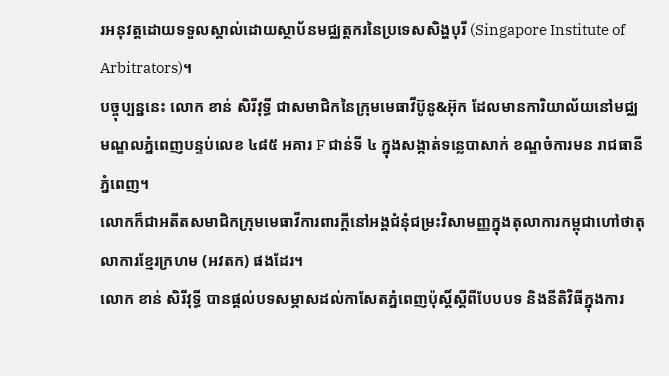រអនុវត្តដោយទទួលស្គាល់ដោយស្ថាប័នមជ្ឈត្តករនៃប្រទេសសិង្ហបុរី (Singapore Institute of Arbitrators)។
បច្ចុប្បន្ននេះ លោក ខាន់ សិរីវុទ្ធី ជាសមាជិកនៃក្រុមមេធាវីប៊ូនូ&អ៊ុក ដែលមានការិយាល័យនៅមជ្ឈមណ្ឌលភ្នំពេញបន្ទប់លេខ ៤៨៥ អគារ F ជាន់ទី ៤ ក្នុងសង្កាត់ទន្លេបាសាក់ ខណ្ឌចំការមន រាជធានីភ្នំពេញ។
លោកក៏ជាអតីតសមាជិកក្រុមមេធាវីការពារក្តីនៅអង្គជំនុំជម្រះវិសាមញ្ញក្នុងតុលាការកម្ពុជាហៅថាតុលាការខែ្មរក្រហម (អវតក) ផងដែរ។
លោក ខាន់ សិរីវុទ្ធី បានផ្តល់បទសម្ភាសដល់កាសែតភ្នំពេញប៉ុស្តិ៍ស្តីពីបែបបទ និងនីតិវិធីក្នុងការ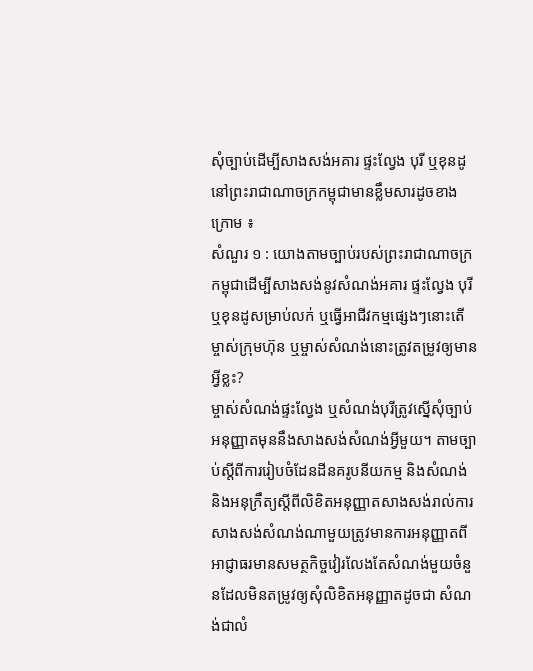សុំច្បាប់ដើម្បីសាងសង់អគារ ផ្ទះល្វែង បុរី ឬខុនដូ នៅព្រះរាជាណាចក្រកម្ពុជាមានខ្លឹមសារដូចខាងក្រោម ៖
សំណួរ ១ : យោងតាមច្បាប់របស់ព្រះរាជាណាចក្រកម្ពុជាដើម្បីសាងសង់នូវសំណង់អគារ ផ្ទះល្វែង បុរី ឬខុនដូសម្រាប់លក់ ឬធ្វើអាជីវកម្មផ្សេងៗនោះតើម្ចាស់ក្រុមហ៊ុន ឬម្ចាស់សំណង់នោះត្រូវតម្រូវឲ្យមានអ្វីខ្លះ?
ម្ចាស់សំណង់ផ្ទះល្វែង ឬសំណង់បុរីត្រូវស្នើសុំច្បាប់អនុញ្ញាតមុននឹងសាងសង់សំណង់អ្វីមួយ។ តាមច្បាប់ស្តីពីការរៀបចំដែនដីនគរូបនីយកម្ម និងសំណង់ និងអនុក្រឹត្យស្តីពីលិខិតអនុញ្ញាតសាងសង់រាល់ការសាងសង់សំណង់ណាមួយត្រូវមានការអនុញ្ញាតពីអាជ្ញាធរមានសមត្ថកិច្ចវៀរលែងតែសំណង់មួយចំនួនដែលមិនតម្រូវឲ្យសុំលិខិតអនុញ្ញាតដូចជា សំណង់ជាលំ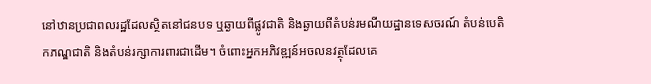នៅឋានប្រជាពលរដ្ឋដែលស្ថិតនៅជនបទ ឬឆ្ងាយពីផ្លូវជាតិ និងឆ្ងាយពីតំបន់រមណីយដ្ឋានទេសចរណ៍ តំបន់បេតិកភណ្ឌជាតិ និងតំបន់រក្សាការពារជាដើម។ ចំពោះអ្នកអភិវឌ្ឍន៍អចលនវត្ថុដែលគេ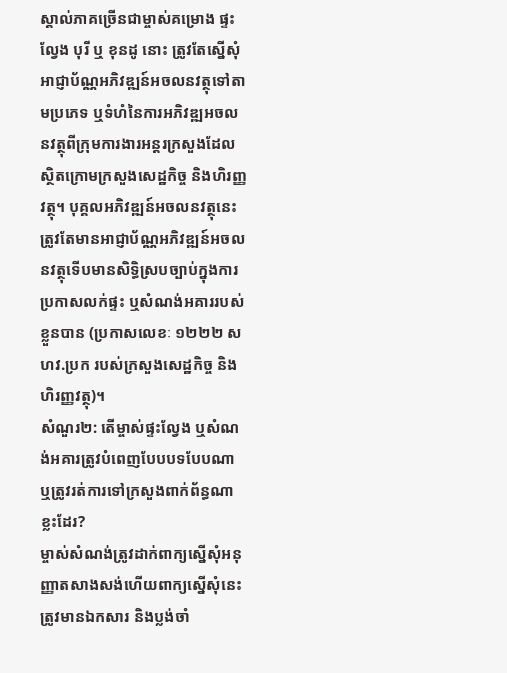ស្គាល់ភាគច្រើនជាម្ចាស់គម្រោង ផ្ទះល្វែង បុរី ឬ ខុនដូ នោះ ត្រូវតែស្នើសុំអាជ្ញាប័ណ្ណអភិវឌ្ឍន៍អចលនវត្ថុទៅតាមប្រភេទ ឬទំហំនៃការអភិវឌ្ឍអចលនវត្ថុពីក្រុមការងារអន្តរក្រសួងដែលស្ថិតក្រោមក្រសួងសេដ្ឋកិច្ច និងហិរញ្ញវត្ថុ។ បុគ្គលអភិវឌ្ឍន៍អចលនវត្ថុនេះត្រូវតែមានអាជ្ញាប័ណ្ណអភិវឌ្ឍន៍អចលនវត្ថុទើបមានសិទ្ធិស្របច្បាប់ក្នុងការប្រកាសលក់ផ្ទះ ឬសំណង់អគាររបស់ខ្លួនបាន (ប្រកាសលេខៈ ១២២២ សហវ.ប្រក របស់ក្រសួងសេដ្ឋកិច្ច និងហិរញ្ញវត្ថុ)។
សំណួរ២: តើម្ចាស់ផ្ទះល្វែង ឬសំណង់អគារត្រូវបំពេញបែបបទបែបណា ឬត្រូវរត់ការទៅក្រសួងពាក់ព័ន្ធណាខ្លះដែរ?
ម្ចាស់សំណង់ត្រូវដាក់ពាក្យស្នើសុំអនុញ្ញាតសាងសង់ហើយពាក្យស្នើសុំនេះត្រូវមានឯកសារ និងប្លង់ចាំ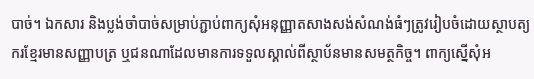បាច់។ ឯកសារ និងប្លង់ចាំបាច់សម្រាប់ភ្ជាប់ពាក្យសុំអនុញ្ញាតសាងសង់សំណង់ធំៗត្រូវរៀបចំដោយស្ថាបត្យករខ្មែរមានសញ្ញាបត្រ ឬជនណាដែលមានការទទួលស្គាល់ពីស្ថាប័នមានសមត្ថកិច្ច។ ពាក្យស្នើសុំអ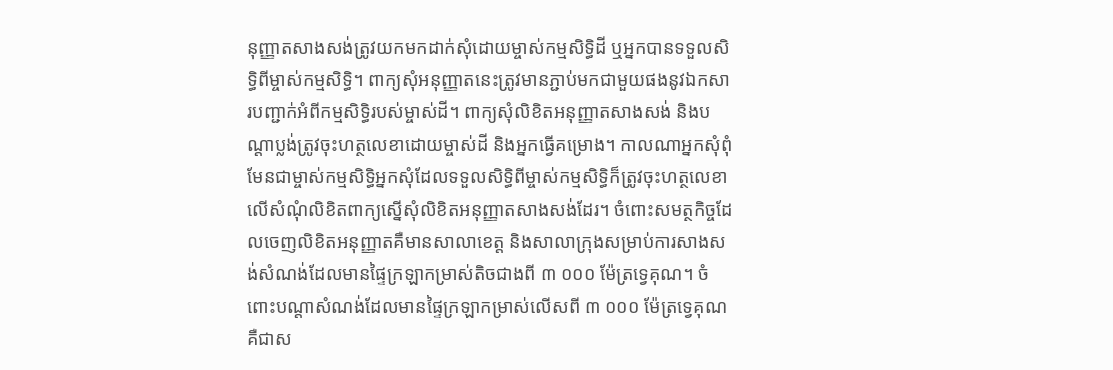នុញ្ញាតសាងសង់ត្រូវយកមកដាក់សុំដោយម្ចាស់កម្មសិទ្ធិដី ឬអ្នកបានទទួលសិទ្ធិពីម្ចាស់កម្មសិទ្ធិ។ ពាក្យសុំអនុញ្ញាតនេះត្រូវមានភ្ជាប់មកជាមួយផងនូវឯកសារបញ្ជាក់អំពីកម្មសិទ្ធិរបស់ម្ចាស់ដី។ ពាក្យសុំលិខិតអនុញ្ញាតសាងសង់ និងបណ្តាប្លង់ត្រូវចុះហត្ថលេខាដោយម្ចាស់ដី និងអ្នកធ្វើគម្រោង។ កាលណាអ្នកសុំពុំមែនជាម្ចាស់កម្មសិទ្ធិអ្នកសុំដែលទទួលសិទ្ធិពីម្ចាស់កម្មសិទ្ធិក៏ត្រូវចុះហត្ថលេខាលើសំណុំលិខិតពាក្យស្នើសុំលិខិតអនុញ្ញាតសាងសង់ដែរ។ ចំពោះសមត្ថកិច្ចដែលចេញលិខិតអនុញ្ញាតគឺមានសាលាខេត្ត និងសាលាក្រុងសម្រាប់ការសាងសង់សំណង់ដែលមានផ្ទៃក្រឡាកម្រាស់តិចជាងពី ៣ ០០០ ម៉ែត្រទ្វេគុណ។ ចំពោះបណ្តាសំណង់ដែលមានផ្ទៃក្រឡាកម្រាស់លើសពី ៣ ០០០ ម៉ែត្រទ្វេគុណគឺជាស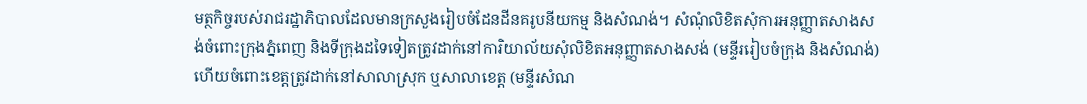មត្ថកិច្ចរបស់រាជរដ្ឋាភិបាលដែលមានក្រសួងរៀបចំដែនដីនគរូបនីយកម្ម និងសំណង់។ សំណុំលិខិតសុំការអនុញ្ញាតសាងសង់ចំពោះក្រុងភ្នំពេញ និងទីក្រុងដទៃទៀតត្រូវដាក់នៅការិយាល័យសុំលិខិតអនុញ្ញាតសាងសង់ (មន្ទីររៀបចំក្រុង និងសំណង់) ហើយចំពោះខេត្តត្រូវដាក់នៅសាលាស្រុក ឬសាលាខេត្ត (មន្ទីរសំណ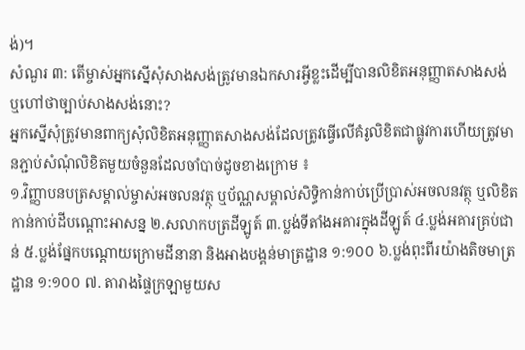ង់)។
សំណួរ ៣: តើម្ចាស់អ្នកស្នើសុំសាងសង់ត្រូវមានឯកសារអ្វីខ្លះដើម្បីបានលិខិតអនុញ្ញាតសាងសង់ ឬហៅថាច្បាប់សាងសង់នោះ?
អ្នកស្នើសុំត្រូវមានពាក្យសុំលិខិតអនុញ្ញាតសាងសង់ដែលត្រូវធ្វើលើគំរូលិខិតជាផ្លូវការហើយត្រូវមានភ្ជាប់សំណុំលិខិតមួយចំនួនដែលចាំបាច់ដូចខាងក្រោម ៖
១.វិញ្ញាបនបត្រសម្គាល់ម្ចាស់អចលនវត្ថុ ឬប័ណ្ណសម្គាល់សិទ្ធិកាន់កាប់ប្រើប្រាស់អចលនវត្ថុ ឬលិខិតកាន់កាប់ដីបណ្តោះអាសន្ន ២.សលាកបត្រដីឡូត៍ ៣.ប្លង់ទីតាំងអគារក្នុងដីឡូត៍ ៤.ប្លង់អគារគ្រប់ជាន់ ៥.ប្លង់ផ្នែកបណ្តោយក្រោមដីនានា និងអាងបង្គន់មាត្រដ្ឋាន ១:១០០ ៦.ប្លង់ពុះពីរយ៉ាងតិចមាត្រដ្ឋាន ១:១០០ ៧. តារាងផ្ទៃក្រឡាមួយស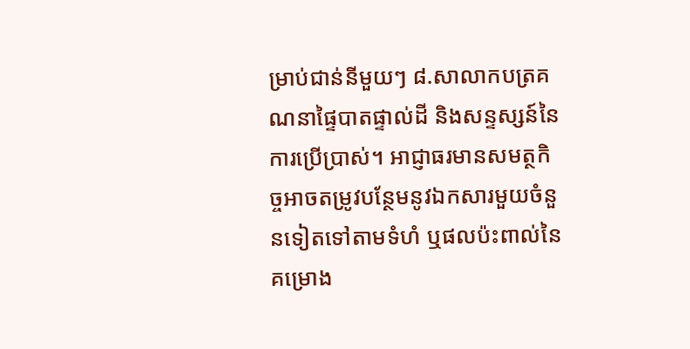ម្រាប់ជាន់នីមួយៗ ៨.សាលាកបត្រគណនាផ្ទៃបាតផ្ទាល់ដី និងសន្ទស្សន៍នៃការប្រើប្រាស់។ អាជ្ញាធរមានសមត្ថកិច្ចអាចតម្រូវបន្ថែមនូវឯកសារមួយចំនួនទៀតទៅតាមទំហំ ឬផលប៉ះពាល់នៃគម្រោង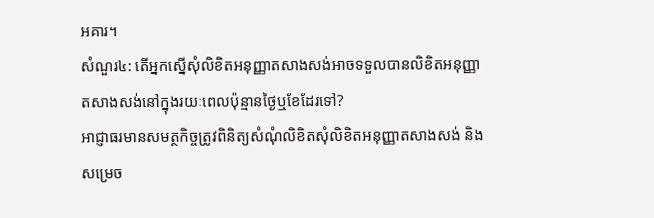អគារ។
សំណួរ៤: តើអ្នកស្នើសុំលិខិតអនុញ្ញាតសាងសង់អាចទទួលបានលិខិតអនុញ្ញាតសាងសង់នៅក្នុងរយៈពេលប៉ុន្មានថ្ងៃឬខែដែរទៅ?
អាជ្ញាធរមានសមត្ថកិច្ចត្រូវពិនិត្យសំណុំលិខិតសុំលិខិតអនុញ្ញាតសាងសង់ និងសម្រេច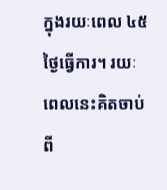ក្នុងរយៈពេល ៤៥ ថ្ងៃធ្វើការ។ រយៈពេលនេះគិតចាប់ពី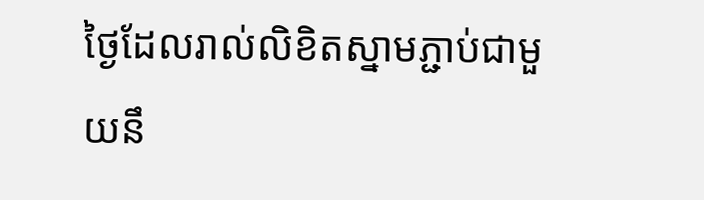ថ្ងៃដែលរាល់លិខិតស្នាមភ្ជាប់ជាមួយនឹ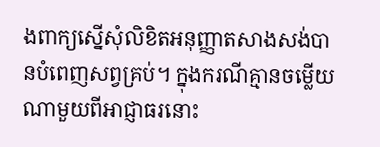ងពាក្យស្នើសុំលិខិតអនុញ្ញាតសាងសង់បានបំពេញសព្វគ្រប់។ ក្នុងករណីគ្មានចម្លើយណាមួយពីអាជ្ញាធរនោះ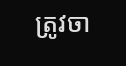ត្រូវចា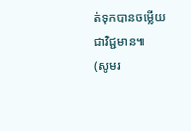ត់ទុកបានចម្លើយជាវិជ្ជមាន៕
(សូមរ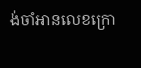ង់ចាំអានលេខក្រោ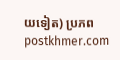យទៀត) ប្រភព postkhmer.com